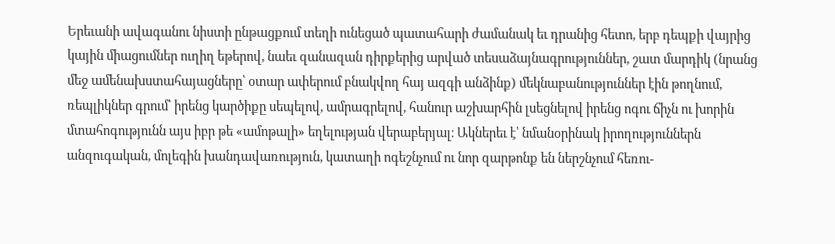Երեւանի ավագանու նիստի ընթացքում տեղի ունեցած պատահարի ժամանակ եւ դրանից հետո, երբ դեպքի վայրից կային միացումներ ուղիղ եթերով, նաեւ զանազան դիրքերից արված տեսաձայնագրություններ, շատ մարդիկ (նրանց մեջ ամենախստահայացները՝ օտար ափերում բնակվող հայ ազգի անձինք) մեկնաբանություններ էին թողնում, ռեպլիկներ գրում՝ իրենց կարծիքը սեպելով, ամրագրելով, հանուր աշխարհին լսեցնելով իրենց ոգու ճիչն ու խորին մտահոգությունն այս իբր թե «ամոթալի» եղելության վերաբերյալ։ Ակներեւ է՝ նմանօրինակ իրողություններն անզուգական, մոլեգին խանդավառություն, կատաղի ոգեշնչում ու նոր զարթոնք են ներշնչում հեռու-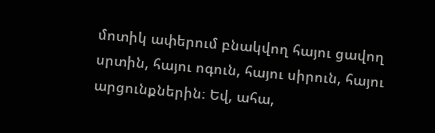մոտիկ ափերում բնակվող հայու ցավող սրտին, հայու ոգուն, հայու սիրուն, հայու արցունքներին։ Եվ, ահա,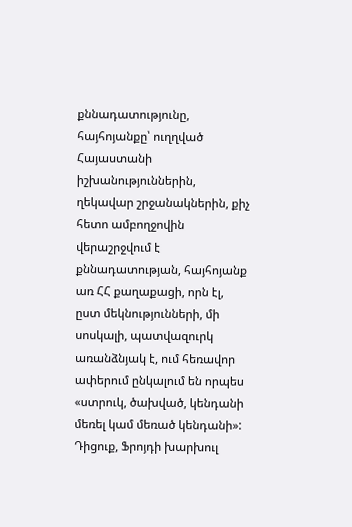քննադատությունը, հայհոյանքը՝ ուղղված Հայաստանի իշխանություններին, ղեկավար շրջանակներին, քիչ հետո ամբողջովին վերաշրջվում է քննադատության, հայհոյանք առ ՀՀ քաղաքացի, որն էլ, ըստ մեկնությունների, մի սոսկալի, պատվազուրկ առանձնյակ է, ում հեռավոր ափերում ընկալում են որպես «ստրուկ, ծախված, կենդանի մեռել կամ մեռած կենդանի»:
Դիցուք, Ֆրոյդի խարխուլ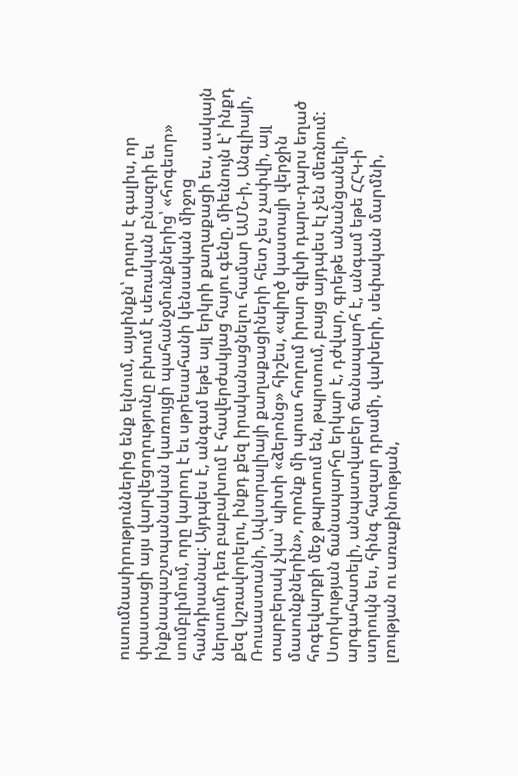ուսումնասիրություններից ենք ելնում, այսինքն՝ դուրս է գալիս, որ փաստացի այս վարվեցողությունը բխում է սեռական բնազդի եւ ինքնապաշտպանական կառույցի պահանջմունքներից՝ «հոգեւոր» սումբլիմում, որը կարող է եւ սթրեսահանի կենսական միջոց հանդիսանալ: Այդպես է, անգամ եթե այլ երկրի քաղաքացի ես, սակայն ներսումդ դեռ բաբախում է հավերժակյաց հայու գենը, միեւնույն է՝ ինքդ քեզ կշռավորելու, ինքդ քեզ իրականացնելու համար ԱՄՆ-ի, Անգլիայի, Ռուսաստանի, Ավստրալիայի քաղաքացիների հետ չես չափվի, այլ տարբերակ չկա՝ պիտի «ձերոնց» հիշես, «պիղծ կաստայի վերջին մասունքներին», որոնք մի պուտ հողում իրար գլխի դարս-դարս եղած հոգեվարքի մեջ թպրտում են, թպրտում, բայց այդպես էլ չեն մեռնում:
Ստրկության ճանապարհը երկար է, դժվար, գրեթե անանցանելի, արգահատելի, անպատվաբեր ճանապարհ է, անգամ եթե ՀՀԿ-ի ստրուկն ես, հինգ հազար դրամի, վախերի, սեփական մարմնի, լռության ու առաքինության,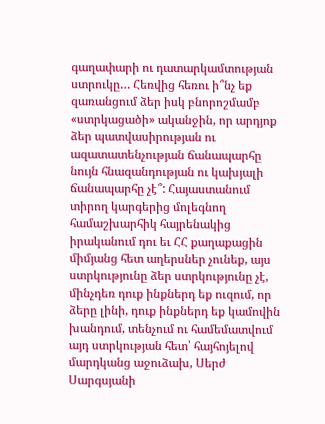գաղափարի ու դատարկամտության ստրուկը… Հեռվից հեռու ի՞նչ եք զառանցում ձեր իսկ բնորոշմամբ «ստրկացածի» ականջին, որ արդյոք ձեր պատվասիրության ու ազատատենչության ճանապարհը նույն հնազանդության ու կախյալի ճանապարհը չէ՞: Հայաստանում տիրող կարգերից մոլեգնող համաշխարհիկ հայրենակից իրականում դու եւ ՀՀ քաղաքացին միմյանց հետ աղերսներ չունեք, այս ստրկությունը ձեր ստրկությունը չէ, մինչդեռ դուք ինքներդ եք ուզում, որ ձերը լինի, դուք ինքներդ եք կամովին խանդում, տենչում ու համեմատվում այդ ստրկության հետ՝ հայհոյելով մարդկանց աջուձախ, Սերժ Սարգսյանի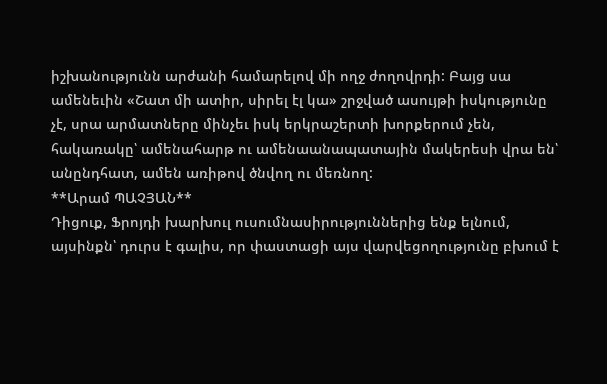իշխանությունն արժանի համարելով մի ողջ ժողովրդի: Բայց սա ամենեւին «Շատ մի ատիր, սիրել էլ կա» շրջված ասույթի իսկությունը չէ, սրա արմատները մինչեւ իսկ երկրաշերտի խորքերում չեն, հակառակը՝ ամենահարթ ու ամենաանապատային մակերեսի վրա են՝ անընդհատ, ամեն առիթով ծնվող ու մեռնող:
**Արամ ՊԱՉՅԱՆ**
Դիցուք, Ֆրոյդի խարխուլ ուսումնասիրություններից ենք ելնում, այսինքն՝ դուրս է գալիս, որ փաստացի այս վարվեցողությունը բխում է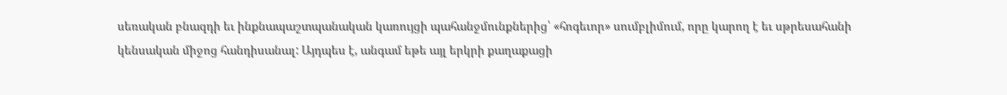սեռական բնազդի եւ ինքնապաշտպանական կառույցի պահանջմունքներից՝ «հոգեւոր» սումբլիմում, որը կարող է եւ սթրեսահանի կենսական միջոց հանդիսանալ: Այդպես է, անգամ եթե այլ երկրի քաղաքացի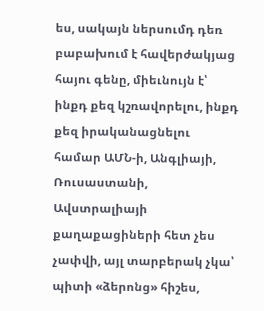ես, սակայն ներսումդ դեռ բաբախում է հավերժակյաց հայու գենը, միեւնույն է՝ ինքդ քեզ կշռավորելու, ինքդ քեզ իրականացնելու համար ԱՄՆ-ի, Անգլիայի, Ռուսաստանի, Ավստրալիայի քաղաքացիների հետ չես չափվի, այլ տարբերակ չկա՝ պիտի «ձերոնց» հիշես,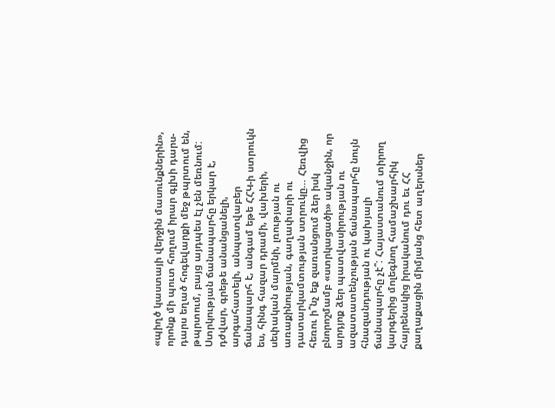«պիղծ կաստայի վերջին մասունքներին», որոնք մի պուտ հողում իրար գլխի դարս-դարս եղած հոգեվարքի մեջ թպրտում են, թպրտում, բայց այդպես էլ չեն մեռնում:
Ստրկության ճանապարհը երկար է, դժվար, գրեթե անանցանելի, արգահատելի, անպատվաբեր ճանապարհ է, անգամ եթե ՀՀԿ-ի ստրուկն ես, հինգ հազար դրամի, վախերի, սեփական մարմնի, լռության ու առաքինության, գաղափարի ու դատարկամտության ստրուկը… Հեռվից հեռու ի՞նչ եք զառանցում ձեր իսկ բնորոշմամբ «ստրկացածի» ականջին, որ արդյոք ձեր պատվասիրության ու ազատատենչության ճանապարհը նույն հնազանդության ու կախյալի ճանապարհը չէ՞: Հայաստանում տիրող կարգերից մոլեգնող համաշխարհիկ հայրենակից իրականում դու եւ ՀՀ քաղաքացին միմյանց հետ աղերսներ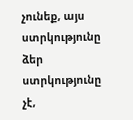չունեք, այս ստրկությունը ձեր ստրկությունը չէ,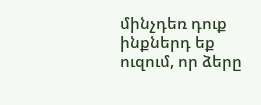մինչդեռ դուք ինքներդ եք ուզում, որ ձերը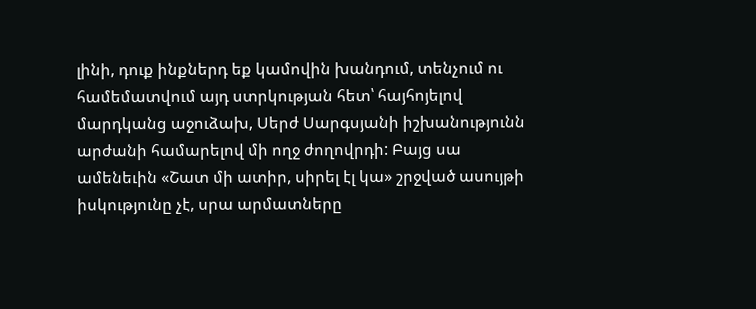լինի, դուք ինքներդ եք կամովին խանդում, տենչում ու համեմատվում այդ ստրկության հետ՝ հայհոյելով մարդկանց աջուձախ, Սերժ Սարգսյանի իշխանությունն արժանի համարելով մի ողջ ժողովրդի: Բայց սա ամենեւին «Շատ մի ատիր, սիրել էլ կա» շրջված ասույթի իսկությունը չէ, սրա արմատները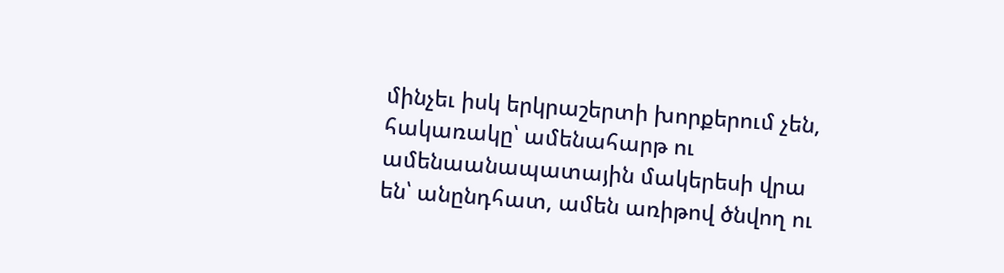մինչեւ իսկ երկրաշերտի խորքերում չեն, հակառակը՝ ամենահարթ ու ամենաանապատային մակերեսի վրա են՝ անընդհատ, ամեն առիթով ծնվող ու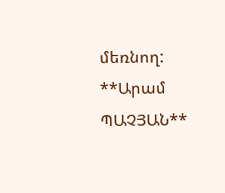մեռնող:
**Արամ ՊԱՉՅԱՆ**